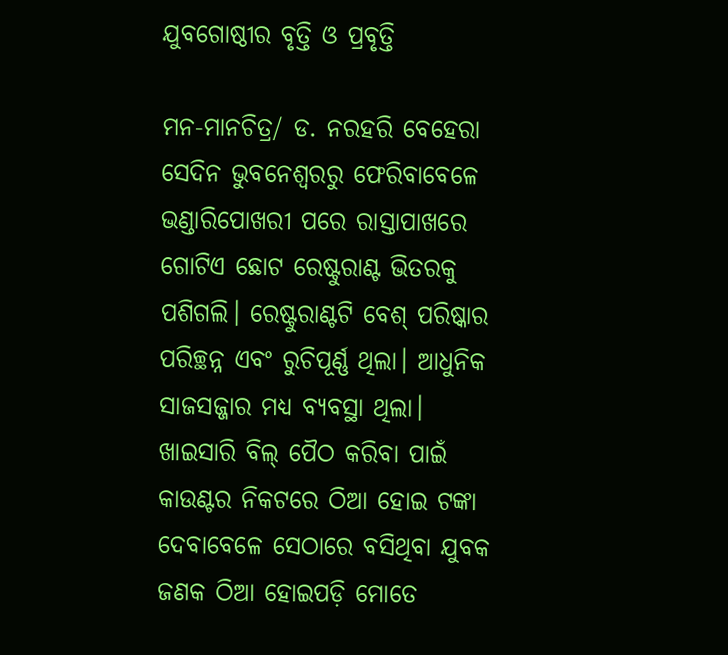ଯୁବଗୋଷ୍ଠୀର ବୃତ୍ତି ଓ ପ୍ରବୃତ୍ତି

ମନ-ମାନଚିତ୍ର/ ଡ. ନରହରି ବେହେରା
ସେଦିନ ଭୁବନେଶ୍ୱରରୁ ଫେରିବାବେଳେ ଭଣ୍ଡାରିପୋଖରୀ ପରେ ରାସ୍ତାପାଖରେ ଗୋଟିଏ ଛୋଟ ରେଷ୍ଟୁରାଣ୍ଟ ଭିତରକୁ ପଶିଗଲି। ରେଷ୍ଟୁରାଣ୍ଟଟି ବେଶ୍‌ ପରିଷ୍କାର ପରିଚ୍ଛନ୍ନ ଏବଂ ରୁଚିପୂର୍ଣ୍ଣ ଥିଲା। ଆଧୁନିକ ସାଜସଜ୍ଜାର ମଧ୍ୟ ବ୍ୟବସ୍ଥା ଥିଲା। ଖାଇସାରି ବିଲ୍‌ ପୈଠ କରିବା ପାଇଁ କାଉଣ୍ଟର ନିକଟରେ ଠିଆ ହୋଇ ଟଙ୍କା ଦେବାବେଳେ ସେଠାରେ ବସିଥିବା ଯୁବକ ଜଣକ ଠିଆ ହୋଇପଡ଼ି ମୋତେ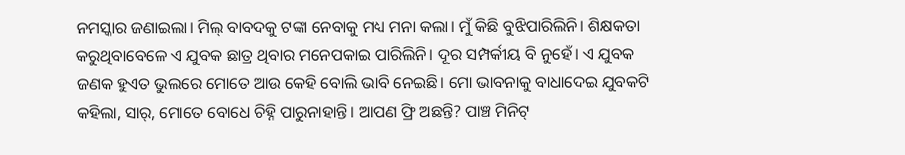ନମସ୍କାର ଜଣାଇଲା। ମିଲ୍‌ ବାବଦକୁ ଟଙ୍କା ନେବାକୁ ମଧ୍ୟ ମନା କଲା। ମୁଁ କିଛି ବୁଝିପାରିଲିନି। ଶିକ୍ଷକତା କରୁଥିବାବେଳେ ଏ ଯୁବକ ଛାତ୍ର ଥିବାର ମନେପକାଇ ପାରିଲିନି। ଦୂର ସମ୍ପର୍କୀୟ ବି ନୁହେଁ। ଏ ଯୁବକ ଜଣକ ହୁଏତ ଭୁଲରେ ମୋତେ ଆଉ କେହି ବୋଲି ଭାବି ନେଇଛି। ମୋ ଭାବନାକୁ ବାଧାଦେଇ ଯୁବକଟି କହିଲା, ସାର୍‌, ମୋତେ ବୋଧେ ଚିହ୍ନି ପାରୁନାହାନ୍ତି। ଆପଣ ଫ୍ରି ଅଛନ୍ତି? ପାଞ୍ଚ ମିନିଟ୍‌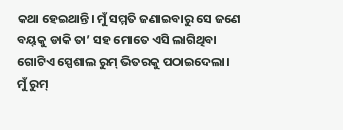କଥା ହେଇଥାନ୍ତି। ମୁଁ ସମ୍ମତି ଜଣାଇବାରୁ ସେ ଜଣେ ବୟ୍‌କୁ ଡାକି ତା’ ସହ ମୋତେ ଏସି ଲାଗିଥିବା ଗୋଟିଏ ସ୍ପେଶାଲ ରୁମ୍‌ ଭିତରକୁ ପଠାଇଦେଲା।
ମୁଁ ରୁମ୍‌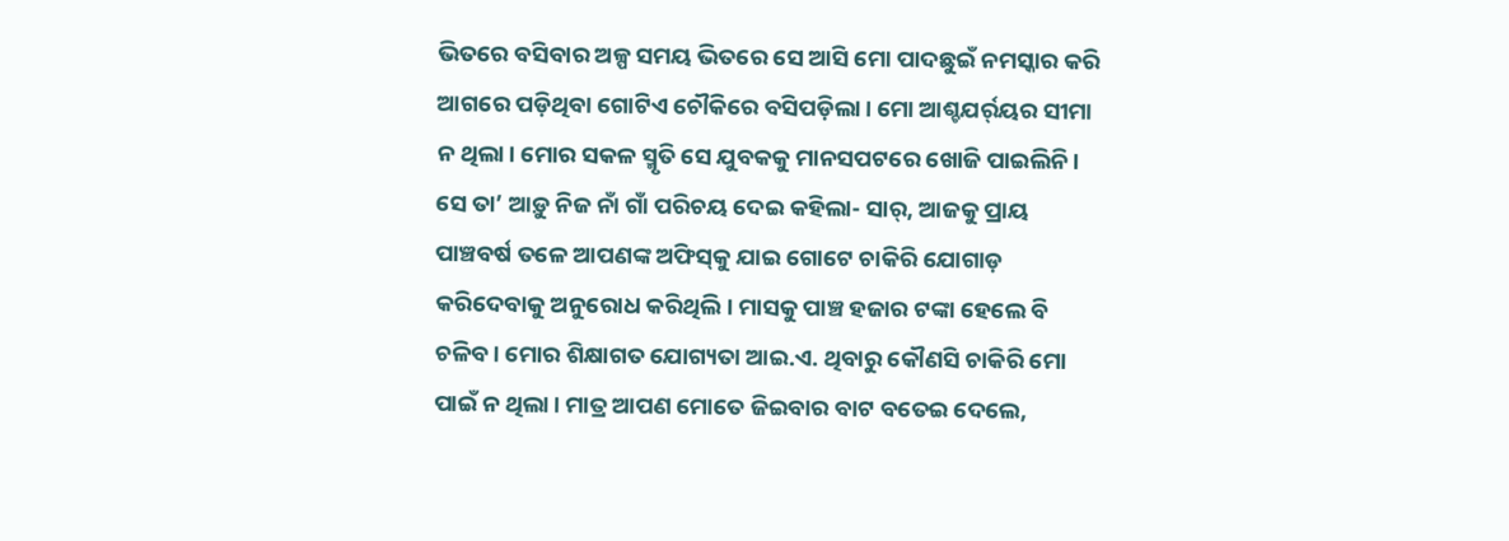ଭିତରେ ବସିବାର ଅଳ୍ପ ସମୟ ଭିତରେ ସେ ଆସି ମୋ ପାଦଛୁଇଁ ନମସ୍କାର କରି ଆଗରେ ପଡ଼ିଥିବା ଗୋଟିଏ ଚୌକିରେ ବସିପଡ଼ିଲା। ମୋ ଆଶ୍ଚଯର୍ର୍‌ୟର ସୀମା ନ ଥିଲା। ମୋର ସକଳ ସ୍ମୃତି ସେ ଯୁବକକୁ ମାନସପଟରେ ଖୋଜି ପାଇଲିନି। ସେ ତା’ ଆଡ଼ୁ ନିଜ ନାଁ ଗାଁ ପରିଚୟ ଦେଇ କହିଲା- ସାର୍‌, ଆଜକୁ ପ୍ରାୟ ପାଞ୍ଚବର୍ଷ ତଳେ ଆପଣଙ୍କ ଅଫିସ୍‌କୁ ଯାଇ ଗୋଟେ ଚାକିରି ଯୋଗାଡ଼ କରିଦେବାକୁ ଅନୁରୋଧ କରିଥିଲି। ମାସକୁ ପାଞ୍ଚ ହଜାର ଟଙ୍କା ହେଲେ ବି ଚଳିବ। ମୋର ଶିକ୍ଷାଗତ ଯୋଗ୍ୟତା ଆଇ.ଏ. ଥିବାରୁ କୌଣସି ଚାକିରି ମୋ ପାଇଁ ନ ଥିଲା। ମାତ୍ର ଆପଣ ମୋତେ ଜିଇବାର ବାଟ ବତେଇ ଦେଲେ,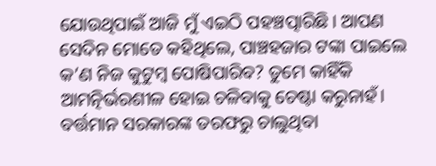ଯୋଉଥିପାଇଁ ଆଜି ମୁଁ ଏଇଠି ପହଞ୍ଚତ୍ପାରିଛି। ଆପଣ ସେଦିନ ମୋତେ କହିଥିଲେ, ପାଞ୍ଚହଜାର ଟଙ୍କା ପାଇଲେ କ’ଣ ନିଜ କୁଟୁମ୍ବ ପୋଷିପାରିବ? ତୁମେ କାହିଁକି ଆମତ୍ନିର୍ଭରଶୀଳ ହୋଇ ଚଳିବାକୁ ଚେଷ୍ଟା କରୁନାହଁ। ବର୍ତ୍ତମାନ ସରକାରଙ୍କ ତରଫରୁ ଚାଲୁଥିବା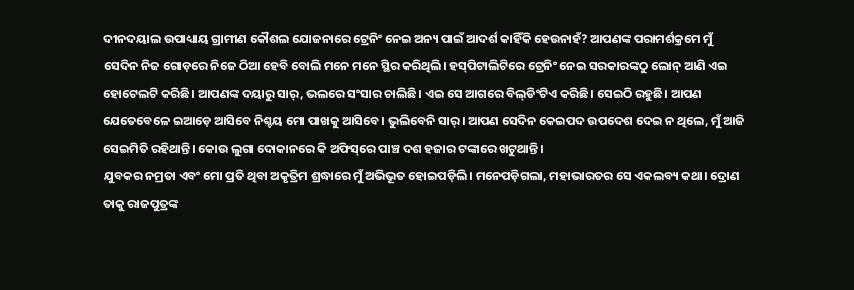ଦୀନଦୟାଲ ଉପାଧ୍ୟାୟ ଗ୍ରାମୀଣ କୌଶଲ ଯୋଜନାରେ ଟ୍ରେନିଂ ନେଇ ଅନ୍ୟ ପାଇଁ ଆଦର୍ଶ କାହିଁକି ହେଉନାହଁ? ଆପଣଙ୍କ ପରାମର୍ଶକ୍ରମେ ମୁଁ ସେଦିନ ନିଜ ଗୋଡ଼ରେ ନିଜେ ଠିଆ ହେବି ବୋଲି ମନେ ମନେ ସ୍ଥିର କରିଥିଲି। ହସ୍‌ପିଟାଲିଟିରେ ଟ୍ରେନିଂ ନେଇ ସରକାରଙ୍କଠୁ ଲୋନ୍‌ ଆଣି ଏଇ ହୋଟେଲଟି କରିଛି। ଆପଣଙ୍କ ଦୟାରୁ ସାର୍‌, ଭଲରେ ସଂସାର ଚାଲିଛି। ଏଇ ସେ ଆଗରେ ବିଲ୍‌ଡିଂଟିଏ କରିଛି। ସେଇଠି ରହୁଛି। ଆପଣ ଯେତେବେଳେ ଇଆଡ଼େ ଆସିବେ ନିଶ୍ଚୟ ମୋ ପାଖକୁ ଆସିବେ। ଭୁଲିବେନି ସାର୍‌। ଆପଣ ସେଦିନ କେଇପଦ ଉପଦେଶ ଦେଇ ନ ଥିଲେ, ମୁଁ ଆଜି ସେଇମିତି ରହିଥାନ୍ତି। କୋଉ ଲୁଗା ଦୋକାନରେ କି ଅଫିସ୍‌ରେ ପାଞ୍ଚ ଦଶ ହଜାର ଟଙ୍କାରେ ଖଟୁଥାନ୍ତି।
ଯୁବକର ନମ୍ରତା ଏବଂ ମୋ ପ୍ରତି ଥିବା ଅକୃତ୍ରିମ ଶ୍ରଦ୍ଧାରେ ମୁଁ ଅଭିଭୂତ ହୋଇପଡ଼ିଲି। ମନେପଡ଼ିଗଲା, ମହାଭାରତର ସେ ଏକଲବ୍ୟ କଥା। ଦ୍ରୋଣ ତାକୁ ରାଜପୁତ୍ରଙ୍କ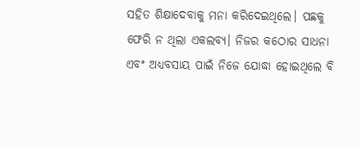ସହିତ ଶିକ୍ଷାଦେବାକୁ ମନା କରିଦେଇଥିଲେ। ପଛକୁ ଫେରି ନ ଥିଲା ଏକଲବ୍ୟ। ନିଜର କଠୋର ସାଧନା ଏବଂ ଅଧ୍ୟବସାୟ ପାଇଁ ନିଜେ ଯୋଦ୍ଧା ହୋଇଥିଲେ ବି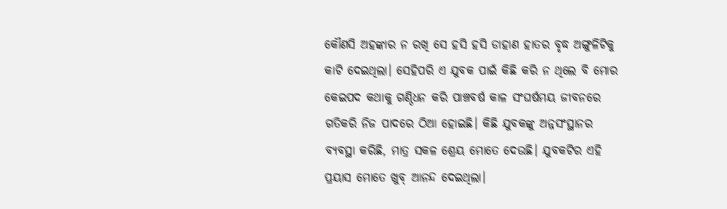କୌଣସି ଅହଙ୍କାର ନ ରଖି ସେ ହସି ହସି ଡାହାଣ ହାତର ବୃଦ୍ଧ ଅଙ୍ଗୁଳିଟିକୁ କାଟି ଦେଇଥିଲା। ସେହିପରି ଏ ଯୁବକ ପାଇଁ କିଛି କରି ନ ଥିଲେ ବି ମୋର କେଇପଦ କଥାକୁ ଗଣ୍ଠିଧନ କରି ପାଞ୍ଚବର୍ଷ କାଳ ସଂଘର୍ଷମୟ ଜୀବନରେ ଗତିକରି ନିଜ ପାଦରେ ଠିଆ ହୋଇଛି। କିଛି ଯୁବକଙ୍କୁ ଅନ୍ନସଂସ୍ଥାନର ବ୍ୟବସ୍ଥା କରିଛି, ମାତ୍ର ସକଳ ଶ୍ରେୟ ମୋତେ ଦେଉଛି। ଯୁବକଟିର ଏହି ପ୍ରୟାସ ମୋତେ ଖୁବ୍‌ ଆନନ୍ଦ ଦେଇଥିଲା।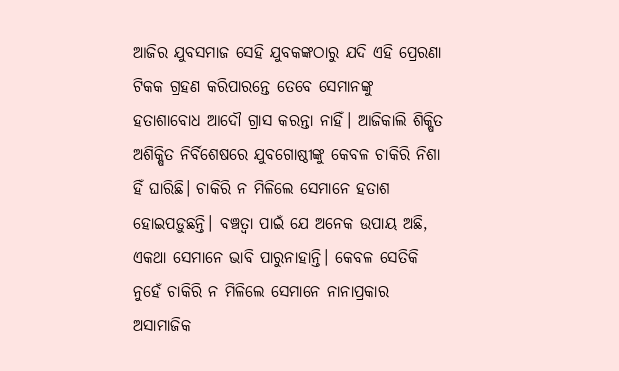ଆଜିର ଯୁବସମାଜ ସେହି ଯୁବକଙ୍କଠାରୁ ଯଦି ଏହି ପ୍ରେରଣା ଟିକକ ଗ୍ରହଣ କରିପାରନ୍ତେ ତେବେ ସେମାନଙ୍କୁ ହତାଶାବୋଧ ଆଦୌ ଗ୍ରାସ କରନ୍ତା ନାହିଁ। ଆଜିକାଲି ଶିକ୍ଷିତ ଅଶିକ୍ଷିତ ନିର୍ବିଶେଷରେ ଯୁବଗୋଷ୍ଠୀଙ୍କୁ କେବଳ ଚାକିରି ନିଶା ହିଁ ଘାରିଛି। ଚାକିରି ନ ମିଳିଲେ ସେମାନେ ହତାଶ ହୋଇପଡ଼ୁଛନ୍ତି। ବଞ୍ଚତ୍ବା ପାଇଁ ଯେ ଅନେକ ଉପାୟ ଅଛି, ଏକଥା ସେମାନେ ଭାବି ପାରୁନାହାନ୍ତି। କେବଳ ସେତିକି ନୁହେଁ ଚାକିରି ନ ମିଳିଲେ ସେମାନେ ନାନାପ୍ରକାର ଅସାମାଜିକ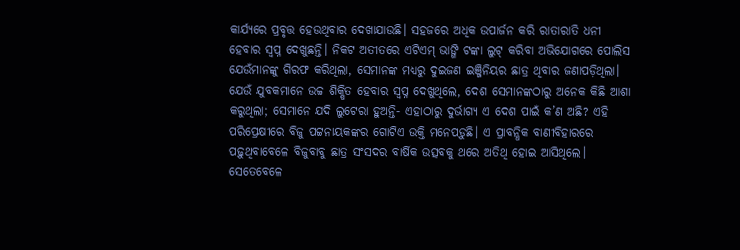କାର୍ଯ୍ୟରେ ପ୍ରବୃତ୍ତ ହେଉଥିବାର ଦେଖାଯାଉଛି। ସହଜରେ ଅଧିକ ଉପାର୍ଜନ କରି ରାତାରାତି ଧନୀ ହେବାର ସ୍ବପ୍ନ ଦେଖୁଛନ୍ତି। ନିକଟ ଅତୀତରେ ଏଟିଏମ୍‌ ଭାଙ୍ଗି ଟଙ୍କା ଲୁଟ୍‌ କରିବା ଅଭିଯୋଗରେ ପୋଲିସ ଯେଉଁମାନଙ୍କୁ ଗିରଫ କରିଥିଲା, ସେମାନଙ୍କ ମଧ୍ୟରୁ ଦୁଇଜଣ ଇଞ୍ଜିନିୟର ଛାତ୍ର ଥିବାର ଜଣାପଡ଼ିଥିଲା। ଯେଉଁ ଯୁବକମାନେ ଉଚ୍ଚ ଶିକ୍ଷିତ ହେବାର ସ୍ବପ୍ନ ଦେଖୁଥିଲେ, ଦେଶ ସେମାନଙ୍କଠାରୁ ଅନେକ କିଛି ଆଶା କରୁଥିଲା; ସେମାନେ ଯଦି ଲୁଟେରା ହୁଅନ୍ତି- ଏହାଠାରୁ ଦୁର୍ଭାଗ୍ୟ ଏ ଦେଶ ପାଇଁ କ’ଣ ଅଛି? ଏହି ପରିପ୍ରେକ୍ଷୀରେ ବିଜୁ ପଟ୍ଟନାୟକଙ୍କର ଗୋଟିଏ ଉକ୍ତି ମନେପଡ଼ୁଛି। ଏ ପ୍ରାବନ୍ଧିକ ବାଣୀବିହାରରେ ପଢ଼ୁଥିବାବେଳେ ବିଜୁବାବୁ ଛାତ୍ର ସଂସଦର ବାର୍ଷିକ ଉତ୍ସବକୁ ଥରେ ଅତିଥି ହୋଇ ଆସିଥିଲେ। ସେତେବେଳେ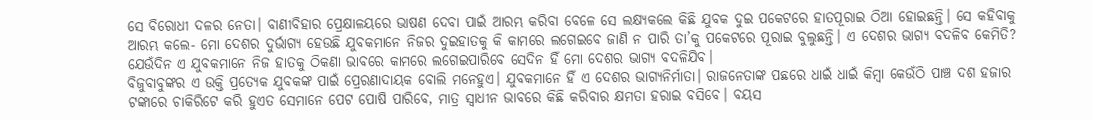ସେ ବିରୋଧୀ ଦଳର ନେତା। ବାଣୀବିହାର ପ୍ରେକ୍ଷାଳୟରେ ଭାଷଣ ଦେବା ପାଇଁ ଆରମ୍ଭ କରିବା ବେଳେ ସେ ଲକ୍ଷ୍ୟକଲେ କିଛି ଯୁବକ ଦୁଇ ପକେଟରେ ହାତପୂରାଇ ଠିଆ ହୋଇଛନ୍ତି। ସେ କହିବାକୁ ଆରମ୍ଭ କଲେ- ମୋ ଦେଶର ଦୁର୍ଭାଗ୍ୟ ହେଉଛି ଯୁବକମାନେ ନିଜର ଦୁଇହାତକୁ କି କାମରେ ଲଗେଇବେ ଜାଣି ନ ପାରି ତା’କୁ ପକେଟରେ ପୂରାଇ ବୁଲୁଛନ୍ତି। ଏ ଦେଶର ଭାଗ୍ୟ ବଦଳିବ କେମିତି? ଯେଉଁଦିନ ଏ ଯୁବକମାନେ ନିଜ ହାତକୁ ଠିକଣା ଭାବରେ କାମରେ ଲଗେଇପାରିବେ ସେଦିନ ହିଁ ମୋ ଦେଶର ଭାଗ୍ୟ ବଦଳିଯିବ।
ବିଜୁବାବୁଙ୍କର ଏ ଉକ୍ତି ପ୍ରତ୍ୟେକ ଯୁବକଙ୍କ ପାଇଁ ପ୍ରେରଣାଦାୟକ ବୋଲି ମନେହୁଏ। ଯୁବକମାନେ ହିଁ ଏ ଦେଶର ଭାଗ୍ୟନିର୍ମାତା। ରାଜନେତାଙ୍କ ପଛରେ ଧାଇଁ ଧାଇଁ କିମ୍ବା କେଉଁଠି ପାଞ୍ଚ ଦଶ ହଜାର ଟଙ୍କାରେ ଚାକିରିଟେ କରି ହୁଏତ ସେମାନେ ପେଟ ପୋଷି ପାରିବେ, ମାତ୍ର ସ୍ବାଧୀନ ଭାବରେ କିଛି କରିବାର କ୍ଷମତା ହରାଇ ବସିବେ। ବୟସ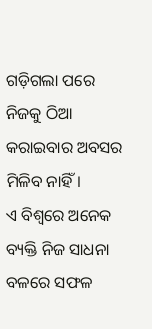ଗଡ଼ିଗଲା ପରେ ନିଜକୁ ଠିଆ କରାଇବାର ଅବସର ମିଳିବ ନାହିଁ।
ଏ ବିଶ୍ୱରେ ଅନେକ ବ୍ୟକ୍ତି ନିଜ ସାଧନା ବଳରେ ସଫଳ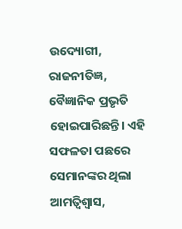ଉଦ୍ୟୋଗୀ, ରାଜନୀତିଜ୍ଞ, ବୈଜ୍ଞାନିକ ପ୍ରଭୃତି ହୋଇପାରିଛନ୍ତି। ଏହି ସଫଳତା ପଛରେ ସେମାନଙ୍କର ଥିଲା ଆମତ୍ବିଶ୍ୱାସ,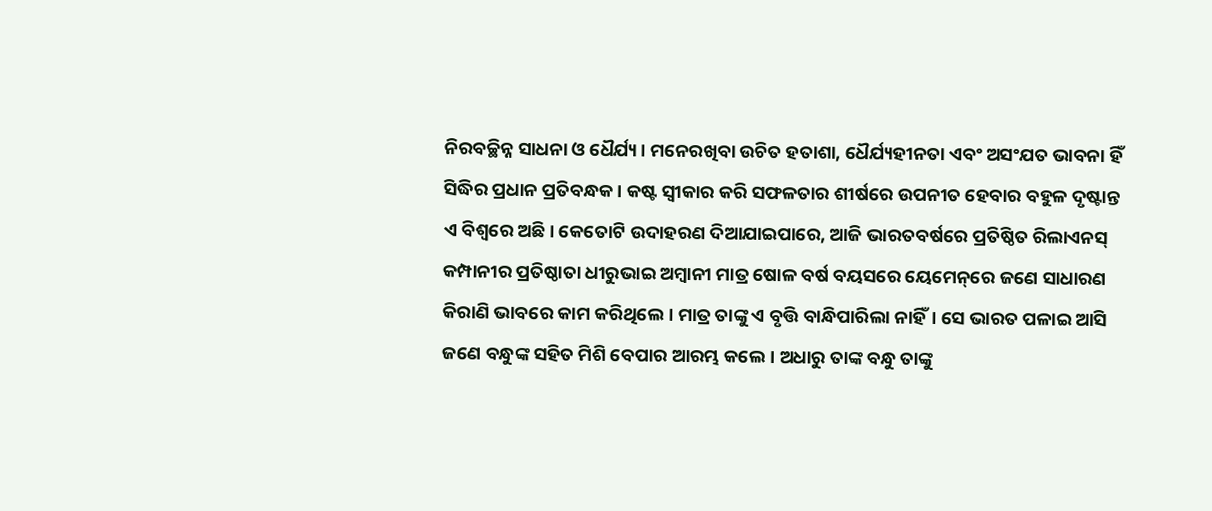ନିରବଚ୍ଛିନ୍ନ ସାଧନା ଓ ଧୈର୍ଯ୍ୟ। ମନେରଖିବା ଉଚିତ ହତାଶା, ଧୈର୍ଯ୍ୟହୀନତା ଏବଂ ଅସଂଯତ ଭାବନା ହିଁ ସିଦ୍ଧିର ପ୍ରଧାନ ପ୍ରତିବନ୍ଧକ। କଷ୍ଟ ସ୍ବୀକାର କରି ସଫଳତାର ଶୀର୍ଷରେ ଉପନୀତ ହେବାର ବହୁଳ ଦୃଷ୍ଟାନ୍ତ ଏ ବିଶ୍ୱରେ ଅଛି। କେତୋଟି ଉଦାହରଣ ଦିଆଯାଇପାରେ, ଆଜି ଭାରତବର୍ଷରେ ପ୍ରତିଷ୍ଠିତ ରିଲାଏନସ୍‌ କମ୍ପାନୀର ପ୍ରତିଷ୍ଠାତା ଧୀରୁଭାଇ ଅମ୍ବାନୀ ମାତ୍ର ଷୋଳ ବର୍ଷ ବୟସରେ ୟେମେନ୍‌ରେ ଜଣେ ସାଧାରଣ କିରାଣି ଭାବରେ କାମ କରିଥିଲେ। ମାତ୍ର ତାଙ୍କୁ ଏ ବୃତ୍ତି ବାନ୍ଧିପାରିଲା ନାହିଁ। ସେ ଭାରତ ପଳାଇ ଆସି ଜଣେ ବନ୍ଧୁଙ୍କ ସହିତ ମିଶି ବେପାର ଆରମ୍ଭ କଲେ। ଅଧାରୁ ତାଙ୍କ ବନ୍ଧୁ ତାଙ୍କୁ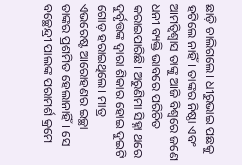ଛାଡ଼ି ଚାଲିଗଲେ। ଧୀରୁଭାଇ ପଛକୁ ହଟିଲେ ନାହିଁ। ତାଙ୍କର ନିଷ୍ଠା ଏବଂ ଆମତ୍ବିଶ୍ୱାସ ତାଙ୍କୁ ଆଜି ବିଶ୍ୱରେ ଜଣେ ଧନୀ ବ୍ୟକ୍ତି ଭାବରେ ପରିଚିତ କରାଇପାରିଛି। ଅରୁଣିମା ସିହ୍ନା ଥରେ ଦୁର୍ବୃତ୍ତଙ୍କ ଦ୍ୱାରା ଶିକାର ହୋଇ ଦୁଇଟି ଗୋଡ଼ ହରାଇଥିଲେ। ମାତ୍ର ଏଭରେଷ୍ଟ ଆରୋହଣର ଇଚ୍ଛା ତାଙ୍କର ପ୍ରଶମିତ ହେଲାନାହିଁ। ସେ ବଚ୍ଛେନ୍ଦ୍ରୀ ପାଲଙ୍କ ପରାମର୍ଶ କ୍ରମେ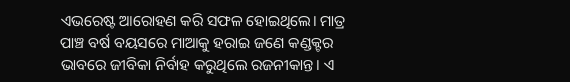ଏଭରେଷ୍ଟ ଆରୋହଣ କରି ସଫଳ ହୋଇଥିଲେ। ମାତ୍ର ପାଞ୍ଚ ବର୍ଷ ବୟସରେ ମାଆକୁ ହରାଇ ଜଣେ କଣ୍ଡକ୍ଟର ଭାବରେ ଜୀବିକା ନିର୍ବାହ କରୁଥିଲେ ରଜନୀକାନ୍ତ। ଏ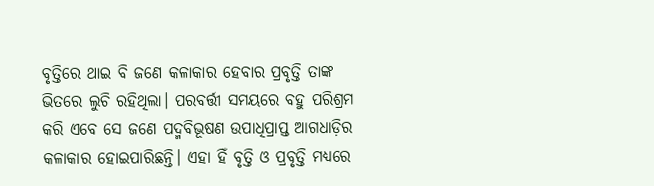ବୃତ୍ତିରେ ଥାଇ ବି ଜଣେ କଳାକାର ହେବାର ପ୍ରବୃତ୍ତି ତାଙ୍କ ଭିତରେ ଲୁଚି ରହିଥିଲା। ପରବର୍ତ୍ତୀ ସମୟରେ ବହୁ ପରିଶ୍ରମ କରି ଏବେ ସେ ଜଣେ ପଦ୍ମବିଭୂଷଣ ଉପାଧିପ୍ରାପ୍ତ ଆଗଧାଡ଼ିର କଳାକାର ହୋଇପାରିଛନ୍ତି। ଏହା ହିଁ ବୃତ୍ତି ଓ ପ୍ରବୃତ୍ତି ମଧ୍ୟରେ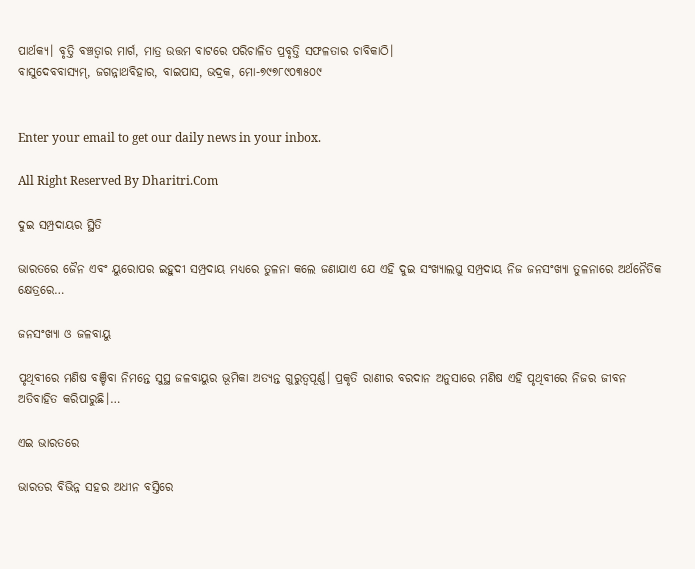ପାର୍ଥକ୍ୟ। ବୃତ୍ତି ବଞ୍ଚତ୍ବାର ମାର୍ଗ, ମାତ୍ର ଉତ୍ତମ ବାଟରେ ପରିଚାଳିତ ପ୍ରବୃତ୍ତି ସଫଳତାର ଚାବିକାଠି।
ବାସୁଦେବବାସ୍ୟମ୍‌, ଜଗନ୍ନାଥବିହାର, ବାଇପାସ, ଭଦ୍ରକ, ମୋ-୭୯୭୮୯୦୩୫୦୯


Enter your email to get our daily news in your inbox.

All Right Reserved By Dharitri.Com

ଦୁଇ ସମ୍ପ୍ରଦାୟର ସ୍ଥିତି

ଭାରତରେ ଜୈନ ଏବଂ ୟୁରୋପର ଇହୁଦୀ ସମ୍ପ୍ରଦାୟ ମଧ୍ୟରେ ତୁଳନା କଲେ ଜଣାଯାଏ ଯେ ଏହି ଦୁଇ ସଂଖ୍ୟାଲଘୁ ସମ୍ପ୍ରଦାୟ ନିଜ ଜନସଂଖ୍ୟା ତୁଳନାରେ ଅର୍ଥନୈତିକ କ୍ଷେତ୍ରରେ…

ଜନସଂଖ୍ୟା ଓ ଜଳବାୟୁ

ପୃଥିବୀରେ ମଣିଷ ବଞ୍ଚିବା ନିମନ୍ତେ ସୁସ୍ଥ ଜଳବାୟୁର ଭୂମିକା ଅତ୍ୟନ୍ତ ଗୁରୁତ୍ୱପୂର୍ଣ୍ଣ। ପ୍ରକୃତି ରାଣୀର ବରଦାନ ଅନୁସାରେ ମଣିଷ ଏହି ପୃଥିବୀରେ ନିଜର ଜୀବନ ଅତିବାହିତ କରିପାରୁଛି।…

ଏଇ ଭାରତରେ

ଭାରତର ବିଭିନ୍ନ ସହର ଅଧୀନ ବସ୍ତିରେ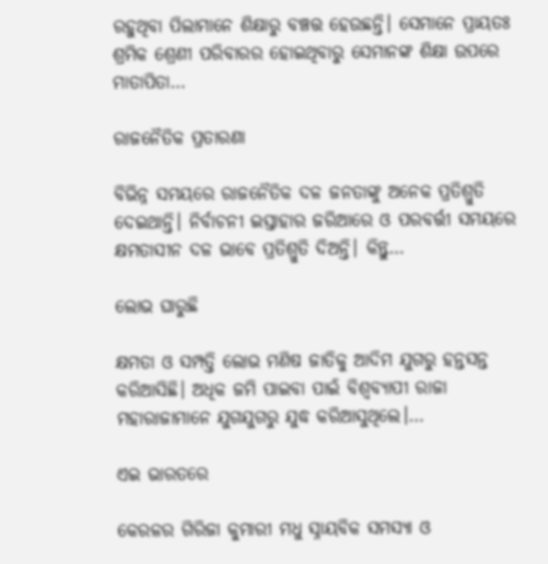ରହୁଥିବା ପିଲାମାନେ ଶିକ୍ଷାରୁ ବଞ୍ଚତ୍ତ ହେଉଛନ୍ତି। ସେମାନେ ପ୍ରାୟତଃ ଶ୍ରମିକ ଶ୍ରେଣୀ ପରିବାରର ହୋଇଥିବାରୁ ସେମାନଙ୍କ ଶିକ୍ଷା ଉପରେ ମାତାପିତା…

ରାଜନୈତିକ ପ୍ରତାରଣା

ବିଭିନ୍ନ ସମୟରେ ରାଜନୈତିକ ଦଳ ଜନତାଙ୍କୁ ଅନେକ ପ୍ରତିଶ୍ରୁତି ଦେଇଥାନ୍ତି। ନିର୍ବାଚନୀ ଇସ୍ତାହାର ଜରିଆରେ ଓ ପରବର୍ତ୍ତୀ ସମୟରେ କ୍ଷମତାସୀନ ଦଳ ଭାବେ ପ୍ରତିଶ୍ରୁତି ଦିଅନ୍ତି। କିନ୍ତୁ…

ଲୋଭ ଘାରୁଛି

କ୍ଷମତା ଓ ସମ୍ପତ୍ତି ଲୋଭ ମଣିଷ ଜାତିକୁ ଆଦିମ ଯୁଗରୁ ହନ୍ତସନ୍ତ କରିଆସିଛି। ଅଧିକ ଜମି ପାଇବା ପାଇଁ ବିଶ୍ୱବ୍ୟାପୀ ରାଜା ମହାରାଜାମାନେ ଯୁଗଯୁଗରୁ ଯୁଦ୍ଧ କରିଆସୁଥିଲେ।…

ଏଇ ଭାରତରେ

କେରଳର ଗିରିଜା କୁମାରୀ ମଧୁ ସ୍ନାୟବିକ ସମସ୍ୟା ଓ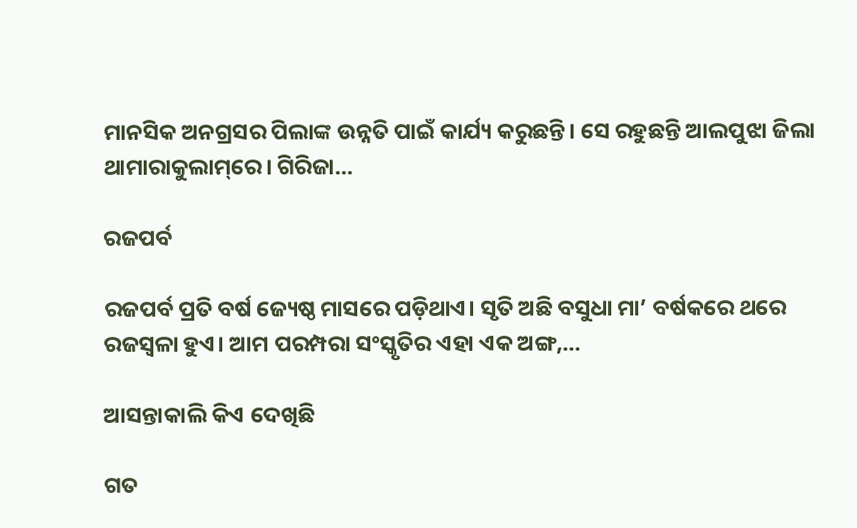ମାନସିକ ଅନଗ୍ରସର ପିଲାଙ୍କ ଉନ୍ନତି ପାଇଁ କାର୍ଯ୍ୟ କରୁଛନ୍ତି। ସେ ରହୁଛନ୍ତି ଆଲପୁଝା ଜିଲା ଥାମାରାକୁଲାମ୍‌ରେ। ଗିରିଜା…

ରଜପର୍ବ

ରଜପର୍ବ ପ୍ରତି ବର୍ଷ ଜ୍ୟେଷ୍ଠ ମାସରେ ପଡ଼ିଥାଏ। ସୃତି ଅଛି ବସୁଧା ମା’ ବର୍ଷକରେ ଥରେ ରଜସ୍ବଳା ହୁଏ। ଆମ ପରମ୍ପରା ସଂସ୍କୃତିର ଏହା ଏକ ଅଙ୍ଗ,…

ଆସନ୍ତାକାଲି କିଏ ଦେଖିଛି

ଗତ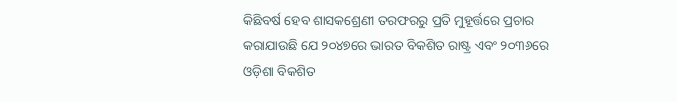କିଛିବର୍ଷ ହେବ ଶାସକଶ୍ରେଣୀ ତରଫରରୁ ପ୍ରତି ମୁହୂର୍ତ୍ତରେ ପ୍ରଚାର କରାଯାଉଛି ଯେ ୨୦୪୭ରେ ଭାରତ ବିକଶିତ ରାଷ୍ଟ୍ର ଏବଂ ୨୦୩୬ରେ ଓଡ଼ିଶା ବିକଶିତ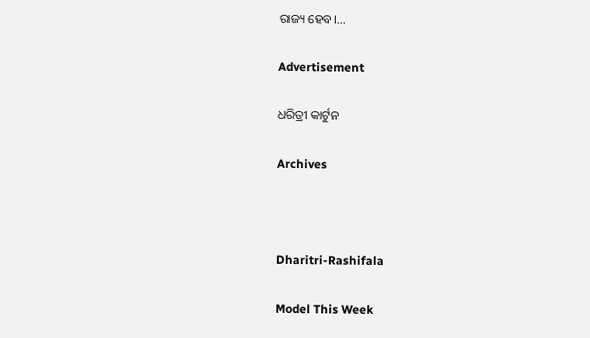ରାଜ୍ୟ ହେବ।…

Advertisement

ଧରିତ୍ରୀ କାର୍ଟୁନ

Archives



Dharitri-Rashifala

Model This Week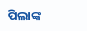ପିଲାଙ୍କ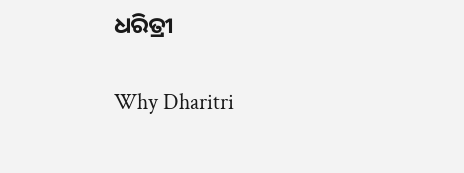ଧରିତ୍ରୀ

Why Dharitri